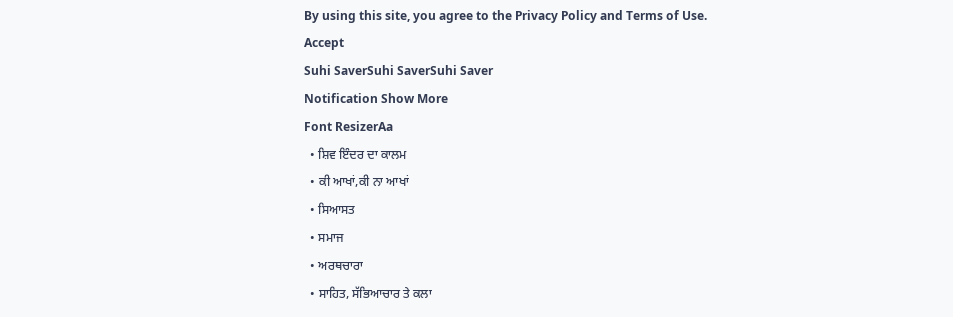By using this site, you agree to the Privacy Policy and Terms of Use.
Accept
Suhi SaverSuhi SaverSuhi Saver
Notification Show More
Font ResizerAa
  • ਸ਼ਿਵ ਇੰਦਰ ਦਾ ਕਾਲਮ
  • ਕੀ ਆਖਾਂ,ਕੀ ਨਾ ਆਖਾਂ
  • ਸਿਆਸਤ
  • ਸਮਾਜ
  • ਅਰਥਚਾਰਾ
  • ਸਾਹਿਤ, ਸੱਭਿਆਚਾਰ ਤੇ ਕਲਾ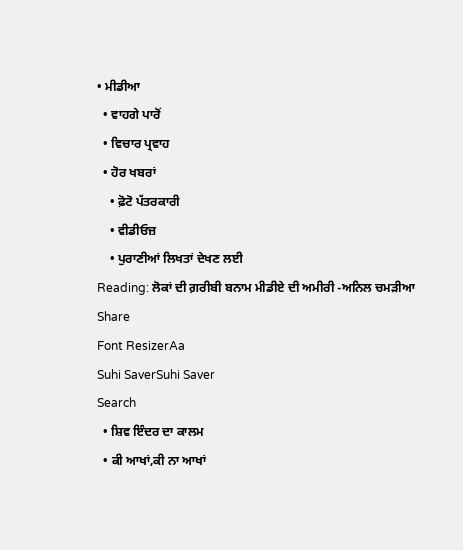• ਮੀਡੀਆ
  • ਵਾਹਗੇ ਪਾਰੋਂ
  • ਵਿਚਾਰ ਪ੍ਰਵਾਹ
  • ਹੋਰ ਖਬਰਾਂ
    • ਫ਼ੋਟੋ ਪੱਤਰਕਾਰੀ
    • ਵੀਡੀਓਜ਼
    • ਪੁਰਾਣੀਆਂ ਲਿਖਤਾਂ ਦੇਖਣ ਲਈ
Reading: ਲੋਕਾਂ ਦੀ ਗ਼ਰੀਬੀ ਬਨਾਮ ਮੀਡੀਏ ਦੀ ਅਮੀਰੀ -ਅਨਿਲ ਚਮੜੀਆ
Share
Font ResizerAa
Suhi SaverSuhi Saver
Search
  • ਸ਼ਿਵ ਇੰਦਰ ਦਾ ਕਾਲਮ
  • ਕੀ ਆਖਾਂ,ਕੀ ਨਾ ਆਖਾਂ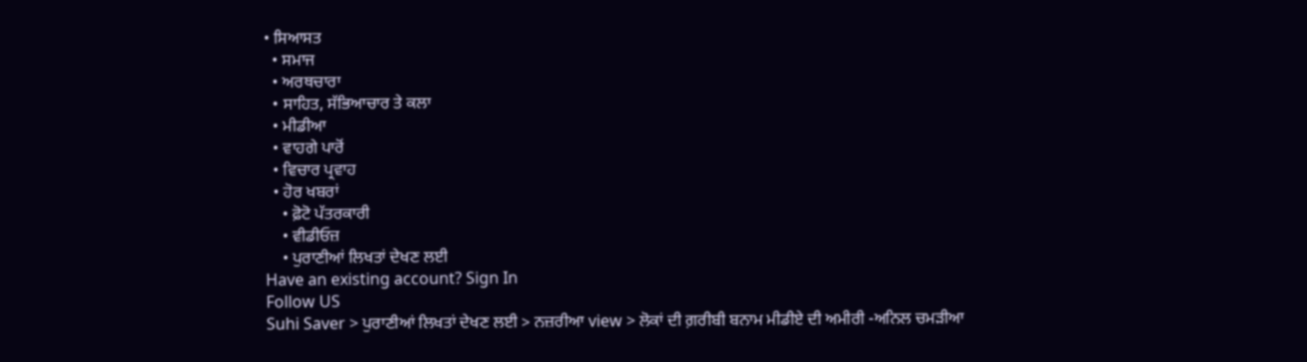• ਸਿਆਸਤ
  • ਸਮਾਜ
  • ਅਰਥਚਾਰਾ
  • ਸਾਹਿਤ, ਸੱਭਿਆਚਾਰ ਤੇ ਕਲਾ
  • ਮੀਡੀਆ
  • ਵਾਹਗੇ ਪਾਰੋਂ
  • ਵਿਚਾਰ ਪ੍ਰਵਾਹ
  • ਹੋਰ ਖਬਰਾਂ
    • ਫ਼ੋਟੋ ਪੱਤਰਕਾਰੀ
    • ਵੀਡੀਓਜ਼
    • ਪੁਰਾਣੀਆਂ ਲਿਖਤਾਂ ਦੇਖਣ ਲਈ
Have an existing account? Sign In
Follow US
Suhi Saver > ਪੁਰਾਣੀਆਂ ਲਿਖਤਾਂ ਦੇਖਣ ਲਈ > ਨਜ਼ਰੀਆ view > ਲੋਕਾਂ ਦੀ ਗ਼ਰੀਬੀ ਬਨਾਮ ਮੀਡੀਏ ਦੀ ਅਮੀਰੀ -ਅਨਿਲ ਚਮੜੀਆ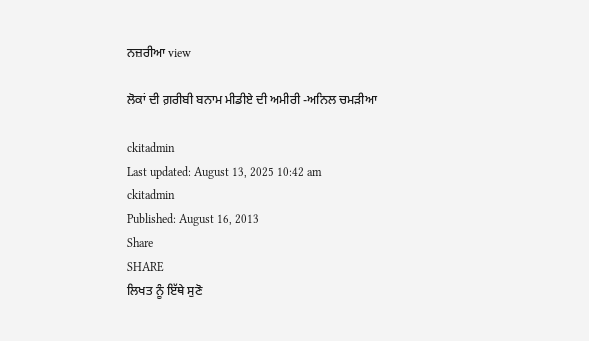ਨਜ਼ਰੀਆ view

ਲੋਕਾਂ ਦੀ ਗ਼ਰੀਬੀ ਬਨਾਮ ਮੀਡੀਏ ਦੀ ਅਮੀਰੀ -ਅਨਿਲ ਚਮੜੀਆ

ckitadmin
Last updated: August 13, 2025 10:42 am
ckitadmin
Published: August 16, 2013
Share
SHARE
ਲਿਖਤ ਨੂੰ ਇੱਥੇ ਸੁਣੋ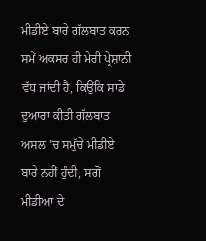ਮੀਡੀਏ ਬਾਰੇ ਗੱਲਬਾਤ ਕਰਨ ਸਮੇਂ ਅਕਸਰ ਹੀ ਮੇਰੀ ਪ੍ਰੇਸ਼ਾਨੀ ਵੱਧ ਜਾਂਦੀ ਹੈ, ਕਿਉਂਕਿ ਸਾਡੇ ਦੁਆਰਾ ਕੀਤੀ ਗੱਲਬਾਤ ਅਸਲ ’ਚ ਸਮੁੱਚੇ ਮੀਡੀਏ ਬਾਰੇ ਨਹੀਂ ਹੁੰਦੀ, ਸਗੋਂ ਮੀਡੀਆ ਦੇ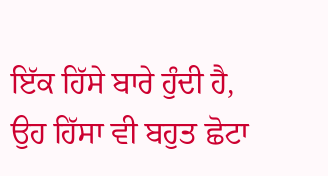ਇੱਕ ਹਿੱਸੇ ਬਾਰੇ ਹੁੰਦੀ ਹੈ, ਉਹ ਹਿੱਸਾ ਵੀ ਬਹੁਤ ਛੋਟਾ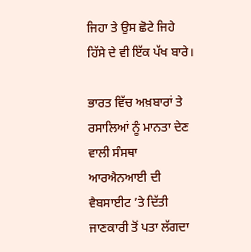ਜਿਹਾ ਤੇ ਉਸ ਛੋਟੇ ਜਿਹੇ ਹਿੱਸੇ ਦੇ ਵੀ ਇੱਕ ਪੱਖ ਬਾਰੇ।

ਭਾਰਤ ਵਿੱਚ ਅਖ਼ਬਾਰਾਂ ਤੇ ਰਸਾਲਿਆਂ ਨੂੰ ਮਾਨਤਾ ਦੇਣ ਵਾਲੀ ਸੰਸਥਾ ਆਰਐਨਆਈ ਦੀ ਵੈਬਸਾਈਟ ’ਤੇ ਦਿੱਤੀ ਜਾਣਕਾਰੀ ਤੋਂ ਪਤਾ ਲੱਗਦਾ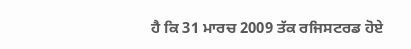ਹੈ ਕਿ 31 ਮਾਰਚ 2009 ਤੱਕ ਰਜਿਸਟਰਡ ਹੋਏ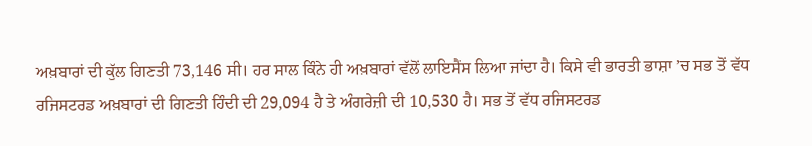ਅਖ਼ਬਾਰਾਂ ਦੀ ਕੁੱਲ ਗਿਣਤੀ 73,146 ਸੀ। ਹਰ ਸਾਲ ਕਿੰਨੇ ਹੀ ਅਖ਼ਬਾਰਾਂ ਵੱਲੋਂ ਲਾਇਸੈਂਸ ਲਿਆ ਜਾਂਦਾ ਹੈ। ਕਿਸੇ ਵੀ ਭਾਰਤੀ ਭਾਸ਼ਾ ’ਚ ਸਭ ਤੋਂ ਵੱਧ ਰਜਿਸਟਰਡ ਅਖ਼ਬਾਰਾਂ ਦੀ ਗਿਣਤੀ ਹਿੰਦੀ ਦੀ 29,094 ਹੈ ਤੇ ਅੰਗਰੇਜ਼ੀ ਦੀ 10,530 ਹੈ। ਸਭ ਤੋਂ ਵੱਧ ਰਜਿਸਟਰਡ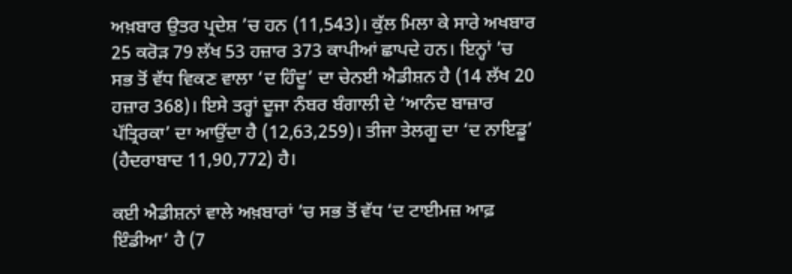ਅਖ਼ਬਾਰ ਉਤਰ ਪ੍ਰਦੇਸ਼ ’ਚ ਹਨ (11,543)। ਕੁੱਲ ਮਿਲਾ ਕੇ ਸਾਰੇ ਅਖਬਾਰ 25 ਕਰੋੜ 79 ਲੱਖ 53 ਹਜ਼ਾਰ 373 ਕਾਪੀਆਂ ਛਾਪਦੇ ਹਨ। ਇਨ੍ਹਾਂ ’ਚ ਸਭ ਤੋਂ ਵੱਧ ਵਿਕਣ ਵਾਲਾ ‘ਦ ਹਿੰਦੂ’ ਦਾ ਚੇਨਈ ਐਡੀਸ਼ਨ ਹੈ (14 ਲੱਖ 20 ਹਜ਼ਾਰ 368)। ਇਸੇ ਤਰ੍ਹਾਂ ਦੂਜਾ ਨੰਬਰ ਬੰਗਾਲੀ ਦੇ ‘ਆਨੰਦ ਬਾਜ਼ਾਰ ਪੱਤ੍ਰਿਰਕਾ’ ਦਾ ਆਉਂਦਾ ਹੈ (12,63,259)। ਤੀਜਾ ਤੇਲਗੂ ਦਾ ‘ਦ ਨਾਇਡੂ’ (ਹੈਦਰਾਬਾਦ 11,90,772) ਹੈ।

ਕਈ ਐਡੀਸ਼ਨਾਂ ਵਾਲੇ ਅਖ਼ਬਾਰਾਂ ’ਚ ਸਭ ਤੋਂ ਵੱਧ ‘ਦ ਟਾਈਮਜ਼ ਆਫ਼ ਇੰਡੀਆ’ ਹੈ (7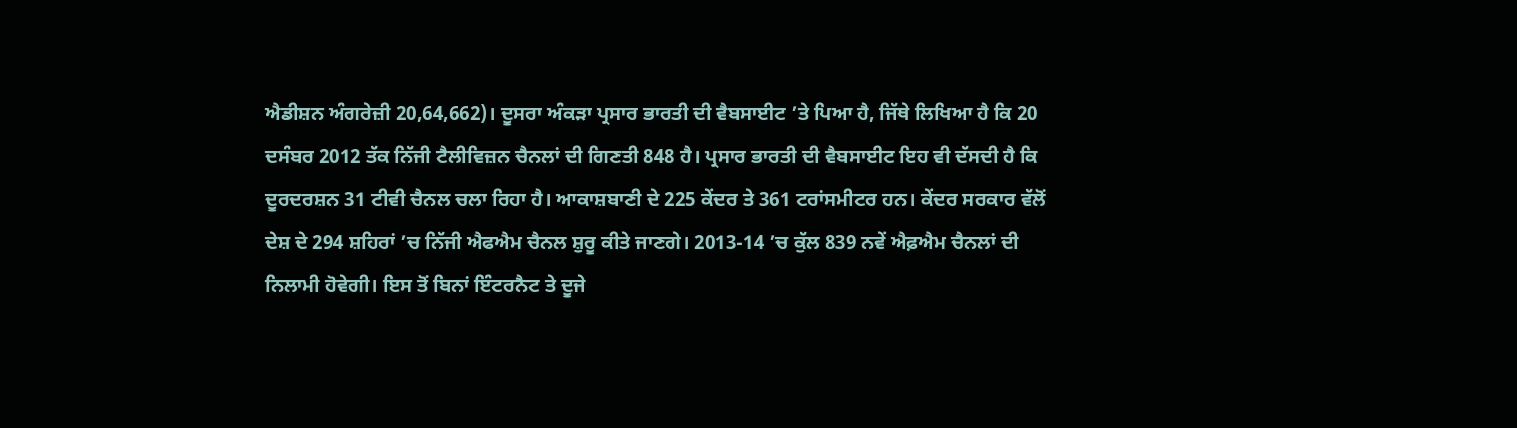ਐਡੀਸ਼ਨ ਅੰਗਰੇਜ਼ੀ 20,64,662)। ਦੂਸਰਾ ਅੰਕੜਾ ਪ੍ਰਸਾਰ ਭਾਰਤੀ ਦੀ ਵੈਬਸਾਈਟ ’ਤੇ ਪਿਆ ਹੈ, ਜਿੱਥੇ ਲਿਖਿਆ ਹੈ ਕਿ 20 ਦਸੰਬਰ 2012 ਤੱਕ ਨਿੱਜੀ ਟੈਲੀਵਿਜ਼ਨ ਚੈਨਲਾਂ ਦੀ ਗਿਣਤੀ 848 ਹੈ। ਪ੍ਰਸਾਰ ਭਾਰਤੀ ਦੀ ਵੈਬਸਾਈਟ ਇਹ ਵੀ ਦੱਸਦੀ ਹੈ ਕਿ ਦੂਰਦਰਸ਼ਨ 31 ਟੀਵੀ ਚੈਨਲ ਚਲਾ ਰਿਹਾ ਹੈ। ਆਕਾਸ਼ਬਾਣੀ ਦੇ 225 ਕੇਂਦਰ ਤੇ 361 ਟਰਾਂਸਮੀਟਰ ਹਨ। ਕੇਂਦਰ ਸਰਕਾਰ ਵੱਲੋਂ ਦੇਸ਼ ਦੇ 294 ਸ਼ਹਿਰਾਂ ’ਚ ਨਿੱਜੀ ਐਫਐਮ ਚੈਨਲ ਸ਼ੁਰੂ ਕੀਤੇ ਜਾਣਗੇ। 2013-14 ’ਚ ਕੁੱਲ 839 ਨਵੇਂ ਐਫ਼ਐਮ ਚੈਨਲਾਂ ਦੀ ਨਿਲਾਮੀ ਹੋਵੇਗੀ। ਇਸ ਤੋਂ ਬਿਨਾਂ ਇੰਟਰਨੈਟ ਤੇ ਦੂਜੇ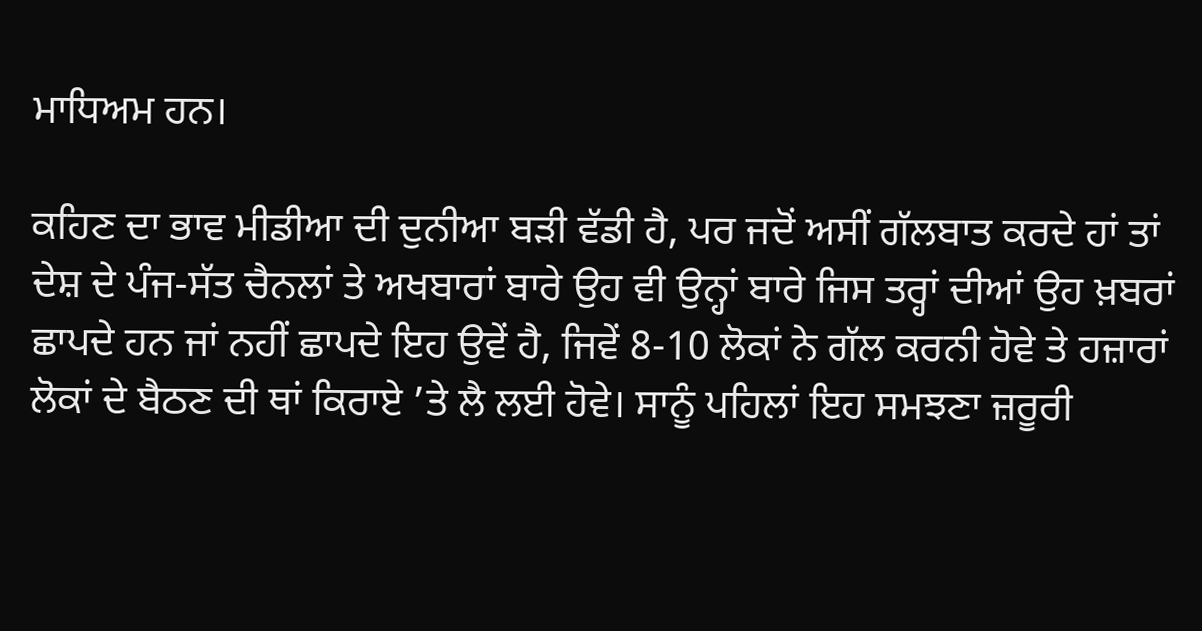ਮਾਧਿਅਮ ਹਨ।

ਕਹਿਣ ਦਾ ਭਾਵ ਮੀਡੀਆ ਦੀ ਦੁਨੀਆ ਬੜੀ ਵੱਡੀ ਹੈ, ਪਰ ਜਦੋਂ ਅਸੀਂ ਗੱਲਬਾਤ ਕਰਦੇ ਹਾਂ ਤਾਂ ਦੇਸ਼ ਦੇ ਪੰਜ-ਸੱਤ ਚੈਨਲਾਂ ਤੇ ਅਖਬਾਰਾਂ ਬਾਰੇ ਉਹ ਵੀ ਉਨ੍ਹਾਂ ਬਾਰੇ ਜਿਸ ਤਰ੍ਹਾਂ ਦੀਆਂ ਉਹ ਖ਼ਬਰਾਂ ਛਾਪਦੇ ਹਨ ਜਾਂ ਨਹੀਂ ਛਾਪਦੇ ਇਹ ਉਵੇਂ ਹੈ, ਜਿਵੇਂ 8-10 ਲੋਕਾਂ ਨੇ ਗੱਲ ਕਰਨੀ ਹੋਵੇ ਤੇ ਹਜ਼ਾਰਾਂ ਲੋਕਾਂ ਦੇ ਬੈਠਣ ਦੀ ਥਾਂ ਕਿਰਾਏ ’ਤੇ ਲੈ ਲਈ ਹੋਵੇ। ਸਾਨੂੰ ਪਹਿਲਾਂ ਇਹ ਸਮਝਣਾ ਜ਼ਰੂਰੀ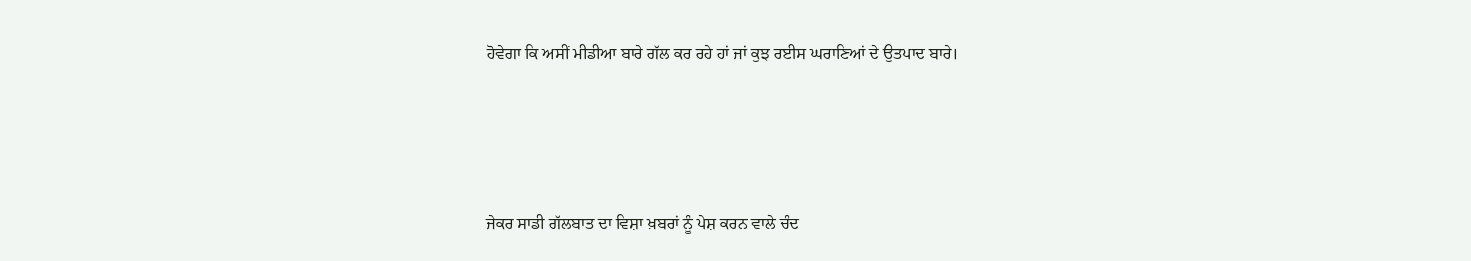ਹੋਵੇਗਾ ਕਿ ਅਸੀਂ ਮੀਡੀਆ ਬਾਰੇ ਗੱਲ ਕਰ ਰਹੇ ਹਾਂ ਜਾਂ ਕੁਝ ਰਈਸ ਘਰਾਣਿਆਂ ਦੇ ਉਤਪਾਦ ਬਾਰੇ।





ਜੇਕਰ ਸਾਡੀ ਗੱਲਬਾਤ ਦਾ ਵਿਸ਼ਾ ਖ਼ਬਰਾਂ ਨੂੰ ਪੇਸ਼ ਕਰਨ ਵਾਲੇ ਚੰਦ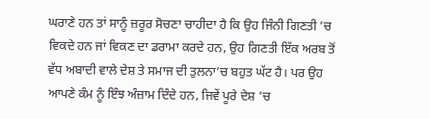ਘਰਾਣੇ ਹਨ ਤਾਂ ਸਾਨੂੰ ਜ਼ਰੂਰ ਸੋਚਣਾ ਚਾਹੀਦਾ ਹੈ ਕਿ ਉਹ ਜਿੰਨੀ ਗਿਣਤੀ ’ਚ ਵਿਕਦੇ ਹਨ ਜਾਂ ਵਿਕਣ ਦਾ ਡਰਾਮਾ ਕਰਦੇ ਹਨ, ਉਹ ਗਿਣਤੀ ਇੱਕ ਅਰਬ ਤੋਂ ਵੱਧ ਅਬਾਦੀ ਵਾਲੇ ਦੇਸ਼ ਤੇ ਸਮਾਜ ਦੀ ਤੁਲਨਾ’ਚ ਬਹੁਤ ਘੱਟ ਹੈ। ਪਰ ਉਹ ਆਪਣੇ ਕੰਮ ਨੂੰ ਇੰਝ ਅੰਜ਼ਾਮ ਦਿੰਦੇ ਹਨ, ਜਿਵੇਂ ਪੂਰੇ ਦੇਸ਼ ’ਚ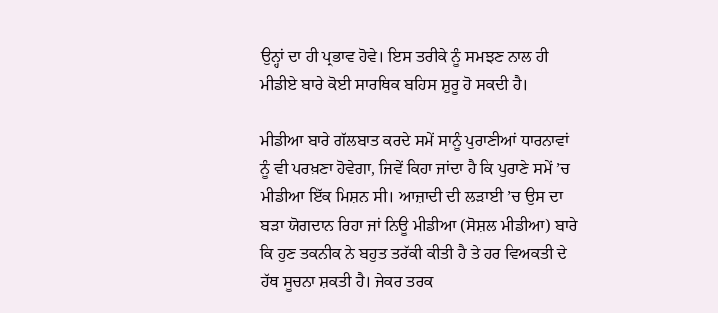ਉਨ੍ਹਾਂ ਦਾ ਹੀ ਪ੍ਰਭਾਵ ਹੋਵੇ। ਇਸ ਤਰੀਕੇ ਨੂੰ ਸਮਝਣ ਨਾਲ ਹੀ ਮੀਡੀਏ ਬਾਰੇ ਕੋਈ ਸਾਰਥਿਕ ਬਹਿਸ ਸ਼ੁਰੂ ਹੋ ਸਕਦੀ ਹੈ।

ਮੀਡੀਆ ਬਾਰੇ ਗੱਲਬਾਤ ਕਰਦੇ ਸਮੇਂ ਸਾਨੂੰ ਪੁਰਾਣੀਆਂ ਧਾਰਨਾਵਾਂ ਨੂੰ ਵੀ ਪਰਖ਼ਣਾ ਹੋਵੇਗਾ, ਜਿਵੇਂ ਕਿਹਾ ਜਾਂਦਾ ਹੈ ਕਿ ਪੁਰਾਣੇ ਸਮੇਂ ’ਚ ਮੀਡੀਆ ਇੱਕ ਮਿਸ਼ਨ ਸੀ। ਆਜ਼ਾਦੀ ਦੀ ਲੜਾਈ ’ਚ ਉਸ ਦਾ ਬੜਾ ਯੋਗਦਾਨ ਰਿਹਾ ਜਾਂ ਨਿਊ ਮੀਡੀਆ (ਸੋਸ਼ਲ ਮੀਡੀਆ) ਬਾਰੇ ਕਿ ਹੁਣ ਤਕਨੀਕ ਨੇ ਬਹੁਤ ਤਰੱਕੀ ਕੀਤੀ ਹੈ ਤੇ ਹਰ ਵਿਅਕਤੀ ਦੇ ਹੱਥ ਸੂਚਨਾ ਸ਼ਕਤੀ ਹੈ। ਜੇਕਰ ਤਰਕ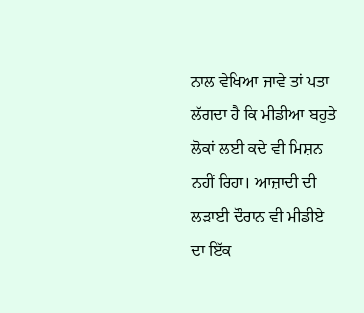ਨਾਲ ਵੇਖਿਆ ਜਾਵੇ ਤਾਂ ਪਤਾ ਲੱਗਦਾ ਹੈ ਕਿ ਮੀਡੀਆ ਬਹੁਤੇ ਲੋਕਾਂ ਲਈ ਕਦੇ ਵੀ ਮਿਸ਼ਨ ਨਹੀਂ ਰਿਹਾ। ਆਜ਼ਾਦੀ ਦੀ ਲੜਾਈ ਦੌਰਾਨ ਵੀ ਮੀਡੀਏ ਦਾ ਇੱਕ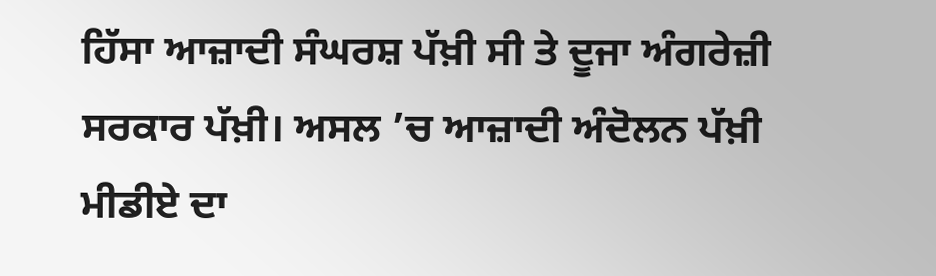ਹਿੱਸਾ ਆਜ਼ਾਦੀ ਸੰਘਰਸ਼ ਪੱਖ਼ੀ ਸੀ ਤੇ ਦੂਜਾ ਅੰਗਰੇਜ਼ੀ ਸਰਕਾਰ ਪੱਖ਼ੀ। ਅਸਲ ’ਚ ਆਜ਼ਾਦੀ ਅੰਦੋਲਨ ਪੱਖ਼ੀ ਮੀਡੀਏ ਦਾ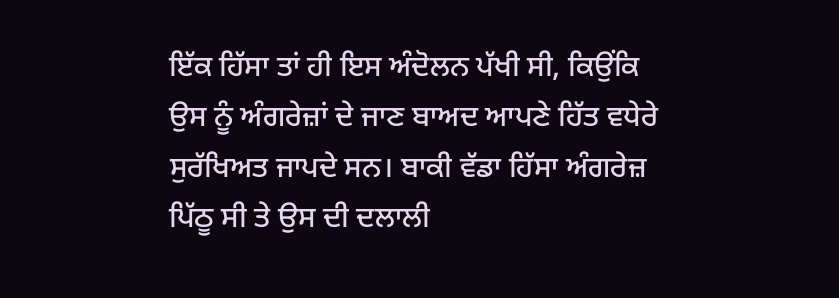ਇੱਕ ਹਿੱਸਾ ਤਾਂ ਹੀ ਇਸ ਅੰਦੋਲਨ ਪੱਖੀ ਸੀ, ਕਿਉਂਕਿ ਉਸ ਨੂੰ ਅੰਗਰੇਜ਼ਾਂ ਦੇ ਜਾਣ ਬਾਅਦ ਆਪਣੇ ਹਿੱਤ ਵਧੇਰੇ ਸੁਰੱਖਿਅਤ ਜਾਪਦੇ ਸਨ। ਬਾਕੀ ਵੱਡਾ ਹਿੱਸਾ ਅੰਗਰੇਜ਼ ਪਿੱਠੂ ਸੀ ਤੇ ਉਸ ਦੀ ਦਲਾਲੀ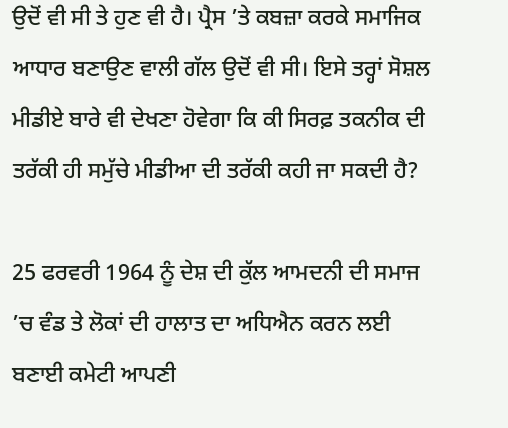ਉਦੋਂ ਵੀ ਸੀ ਤੇ ਹੁਣ ਵੀ ਹੈ। ਪ੍ਰੈਸ ’ਤੇ ਕਬਜ਼ਾ ਕਰਕੇ ਸਮਾਜਿਕ ਆਧਾਰ ਬਣਾਉਣ ਵਾਲੀ ਗੱਲ ਉਦੋਂ ਵੀ ਸੀ। ਇਸੇ ਤਰ੍ਹਾਂ ਸੋਸ਼ਲ ਮੀਡੀਏ ਬਾਰੇ ਵੀ ਦੇਖਣਾ ਹੋਵੇਗਾ ਕਿ ਕੀ ਸਿਰਫ਼ ਤਕਨੀਕ ਦੀ ਤਰੱਕੀ ਹੀ ਸਮੁੱਚੇ ਮੀਡੀਆ ਦੀ ਤਰੱਕੀ ਕਹੀ ਜਾ ਸਕਦੀ ਹੈ?

25 ਫਰਵਰੀ 1964 ਨੂੰ ਦੇਸ਼ ਦੀ ਕੁੱਲ ਆਮਦਨੀ ਦੀ ਸਮਾਜ ’ਚ ਵੰਡ ਤੇ ਲੋਕਾਂ ਦੀ ਹਾਲਾਤ ਦਾ ਅਧਿਐਨ ਕਰਨ ਲਈ ਬਣਾਈ ਕਮੇਟੀ ਆਪਣੀ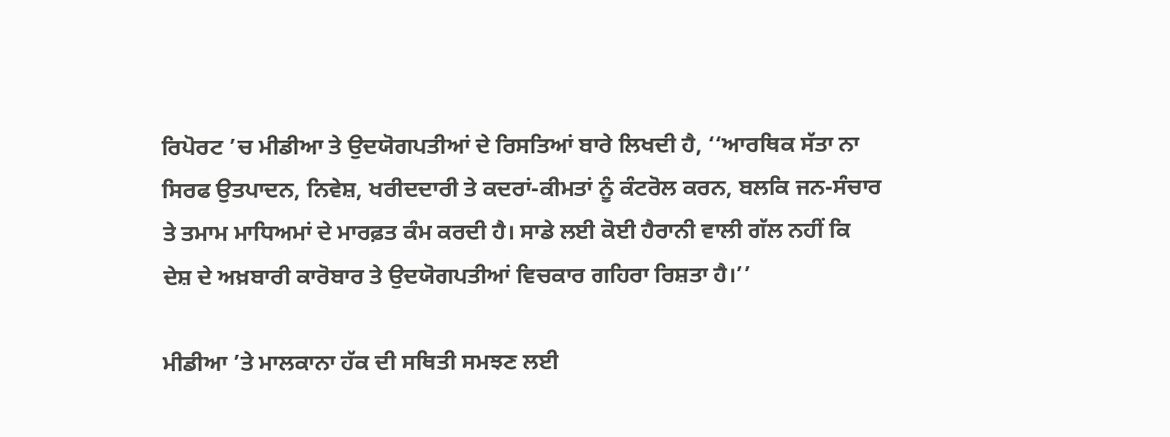ਰਿਪੋਰਟ ’ਚ ਮੀਡੀਆ ਤੇ ਉਦਯੋਗਪਤੀਆਂ ਦੇ ਰਿਸਤਿਆਂ ਬਾਰੇ ਲਿਖਦੀ ਹੈ, ‘‘ਆਰਥਿਕ ਸੱਤਾ ਨਾ ਸਿਰਫ ਉਤਪਾਦਨ, ਨਿਵੇਸ਼, ਖਰੀਦਦਾਰੀ ਤੇ ਕਦਰਾਂ-ਕੀਮਤਾਂ ਨੂੰ ਕੰਟਰੋਲ ਕਰਨ, ਬਲਕਿ ਜਨ-ਸੰਚਾਰ ਤੇ ਤਮਾਮ ਮਾਧਿਅਮਾਂ ਦੇ ਮਾਰਫ਼ਤ ਕੰਮ ਕਰਦੀ ਹੈ। ਸਾਡੇ ਲਈ ਕੋਈ ਹੈਰਾਨੀ ਵਾਲੀ ਗੱਲ ਨਹੀਂ ਕਿ ਦੇਸ਼ ਦੇ ਅਖ਼ਬਾਰੀ ਕਾਰੋਬਾਰ ਤੇ ਉਦਯੋਗਪਤੀਆਂ ਵਿਚਕਾਰ ਗਹਿਰਾ ਰਿਸ਼ਤਾ ਹੈ।’’

ਮੀਡੀਆ ’ਤੇ ਮਾਲਕਾਨਾ ਹੱਕ ਦੀ ਸਥਿਤੀ ਸਮਝਣ ਲਈ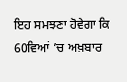ਇਹ ਸਮਝਣਾ ਹੋਵੇਗਾ ਕਿ 60ਵਿਆਂ ’ਚ ਅਖ਼ਬਾਰ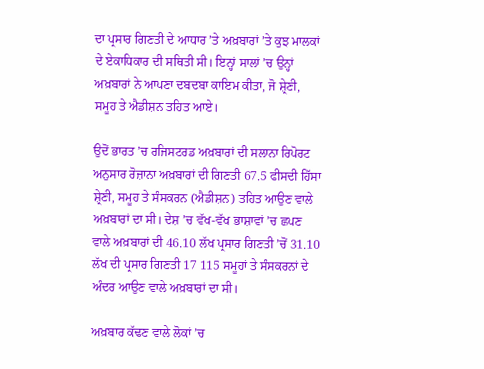ਦਾ ਪ੍ਰਸਾਰ ਗਿਣਤੀ ਦੇ ਆਧਾਰ ’ਤੇ ਅਖ਼ਬਾਰਾਂ ’ਤੇ ਕੁਝ ਮਾਲਕਾਂ ਦੇ ਏਕਾਧਿਕਾਰ ਦੀ ਸਥਿਤੀ ਸੀ। ਇਨ੍ਹਾਂ ਸਾਲਾਂ ’ਚ ਉਨ੍ਹਾਂ ਅਖ਼ਬਾਰਾਂ ਨੇ ਆਪਣਾ ਦਬਦਬਾ ਕਾਇਮ ਕੀਤਾ, ਜੋ ਸ਼੍ਰੇਣੀ, ਸਮੂਹ ਤੇ ਐਡੀਸ਼ਨ ਤਹਿਤ ਆਏ।

ਉਦੋਂ ਭਾਰਤ ’ਚ ਰਜਿਸਟਰਡ ਅਖ਼ਬਾਰਾਂ ਦੀ ਸਲਾਨਾ ਰਿਪੋਰਟ ਅਨੁਸਾਰ ਰੋਜ਼ਾਨਾ ਅਖ਼ਬਾਰਾਂ ਦੀ ਗਿਣਤੀ 67.5 ਫੀਸਦੀ ਹਿੱਸਾ ਸ਼੍ਰੇਣੀ, ਸਮੂਹ ਤੇ ਸੰਸਕਰਨ (ਐਡੀਸ਼ਨ) ਤਹਿਤ ਆਉਣ ਵਾਲੇ ਅਖ਼ਬਾਰਾਂ ਦਾ ਸੀ। ਦੇਸ਼ ’ਚ ਵੱਖ-ਵੱਖ ਭਾਸ਼ਾਵਾਂ ’ਚ ਛਪਣ ਵਾਲੇ ਅਖ਼ਬਾਰਾਂ ਦੀ 46.10 ਲੱਖ ਪ੍ਰਸਾਰ ਗਿਣਤੀ ’ਚੋਂ 31.10 ਲੱਖ ਦੀ ਪ੍ਰਸਾਰ ਗਿਣਤੀ 17 115 ਸਮੂਹਾਂ ਤੇ ਸੰਸਕਰਨਾਂ ਦੇ ਅੰਦਰ ਆਉਣ ਵਾਲੇ ਅਖ਼ਬਾਰਾਂ ਦਾ ਸੀ।

ਅਖ਼ਬਾਰ ਕੱਢਣ ਵਾਲੇ ਲੋਕਾਂ ’ਚ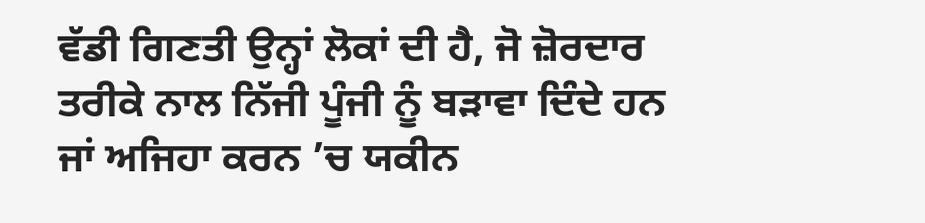ਵੱਡੀ ਗਿਣਤੀ ਉਨ੍ਹਾਂ ਲੋਕਾਂ ਦੀ ਹੈ, ਜੋ ਜ਼ੋਰਦਾਰ ਤਰੀਕੇ ਨਾਲ ਨਿੱਜੀ ਪੂੰਜੀ ਨੂੰ ਬੜਾਵਾ ਦਿੰਦੇ ਹਨ ਜਾਂ ਅਜਿਹਾ ਕਰਨ ’ਚ ਯਕੀਨ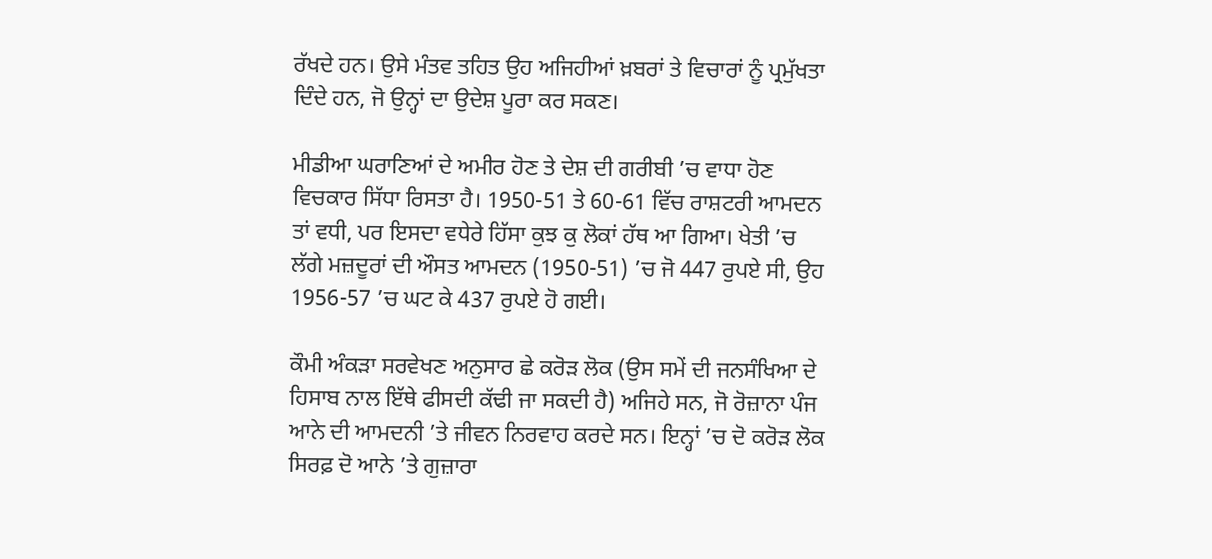ਰੱਖਦੇ ਹਨ। ਉਸੇ ਮੰਤਵ ਤਹਿਤ ਉਹ ਅਜਿਹੀਆਂ ਖ਼ਬਰਾਂ ਤੇ ਵਿਚਾਰਾਂ ਨੂੰ ਪ੍ਰਮੁੱਖਤਾ ਦਿੰਦੇ ਹਨ, ਜੋ ਉਨ੍ਹਾਂ ਦਾ ਉਦੇਸ਼ ਪੂਰਾ ਕਰ ਸਕਣ।

ਮੀਡੀਆ ਘਰਾਣਿਆਂ ਦੇ ਅਮੀਰ ਹੋਣ ਤੇ ਦੇਸ਼ ਦੀ ਗਰੀਬੀ ’ਚ ਵਾਧਾ ਹੋਣ ਵਿਚਕਾਰ ਸਿੱਧਾ ਰਿਸਤਾ ਹੈ। 1950-51 ਤੇ 60-61 ਵਿੱਚ ਰਾਸ਼ਟਰੀ ਆਮਦਨ ਤਾਂ ਵਧੀ, ਪਰ ਇਸਦਾ ਵਧੇਰੇ ਹਿੱਸਾ ਕੁਝ ਕੁ ਲੋਕਾਂ ਹੱਥ ਆ ਗਿਆ। ਖੇਤੀ ’ਚ ਲੱਗੇ ਮਜ਼ਦੂਰਾਂ ਦੀ ਔਸਤ ਆਮਦਨ (1950-51) ’ਚ ਜੋ 447 ਰੁਪਏ ਸੀ, ਉਹ 1956-57 ’ਚ ਘਟ ਕੇ 437 ਰੁਪਏ ਹੋ ਗਈ।

ਕੌਮੀ ਅੰਕੜਾ ਸਰਵੇਖਣ ਅਨੁਸਾਰ ਛੇ ਕਰੋੜ ਲੋਕ (ਉਸ ਸਮੇਂ ਦੀ ਜਨਸੰਖਿਆ ਦੇ ਹਿਸਾਬ ਨਾਲ ਇੱਥੇ ਫੀਸਦੀ ਕੱਢੀ ਜਾ ਸਕਦੀ ਹੈ) ਅਜਿਹੇ ਸਨ, ਜੋ ਰੋਜ਼ਾਨਾ ਪੰਜ ਆਨੇ ਦੀ ਆਮਦਨੀ ’ਤੇ ਜੀਵਨ ਨਿਰਵਾਹ ਕਰਦੇ ਸਨ। ਇਨ੍ਹਾਂ ’ਚ ਦੋ ਕਰੋੜ ਲੋਕ ਸਿਰਫ਼ ਦੋ ਆਨੇ ’ਤੇ ਗੁਜ਼ਾਰਾ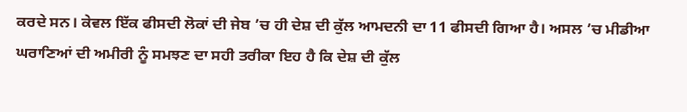ਕਰਦੇ ਸਨ। ਕੇਵਲ ਇੱਕ ਫੀਸਦੀ ਲੋਕਾਂ ਦੀ ਜੇਬ ’ਚ ਹੀ ਦੇਸ਼ ਦੀ ਕੁੱਲ ਆਮਦਨੀ ਦਾ 11 ਫੀਸਦੀ ਗਿਆ ਹੈ। ਅਸਲ ’ਚ ਮੀਡੀਆ ਘਰਾਣਿਆਂ ਦੀ ਅਮੀਰੀ ਨੂੰ ਸਮਝਣ ਦਾ ਸਹੀ ਤਰੀਕਾ ਇਹ ਹੈ ਕਿ ਦੇਸ਼ ਦੀ ਕੁੱਲ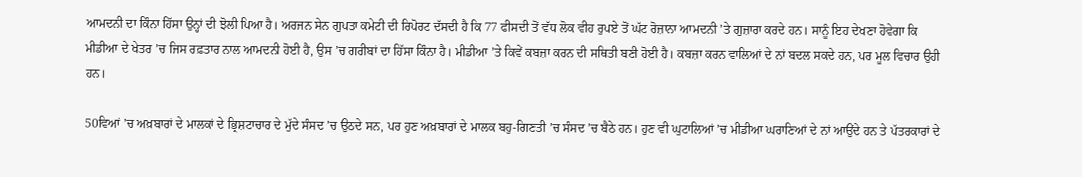ਆਮਦਨੀ ਦਾ ਕਿੰਨਾ ਹਿੱਸਾ ਉਨ੍ਹਾਂ ਦੀ ਝੋਲੀ ਪਿਆ ਹੈ। ਅਰਜਨ ਸੇਨ ਗੁਪਤਾ ਕਮੇਟੀ ਦੀ ਰਿਪੋਰਟ ਦੱਸਦੀ ਹੈ ਕਿ 77 ਫੀਸਦੀ ਤੋਂ ਵੱਧ ਲੋਕ ਵੀਹ ਰੁਪਏ ਤੋਂ ਘੱਟ ਰੋਜ਼ਾਨਾ ਆਮਦਨੀ ’ਤੇ ਗੁਜ਼ਾਰਾ ਕਰਦੇ ਹਨ। ਸਾਨੂੰ ਇਹ ਦੇਖਣਾ ਹੋਵੇਗਾ ਕਿ ਮੀਡੀਆ ਦੇ ਖੇਤਰ ’ਚ ਜਿਸ ਰਫ਼ਤਾਰ ਨਾਲ ਆਮਦਨੀ ਹੋਈ ਹੈ, ਉਸ ’ਚ ਗਰੀਬਾਂ ਦਾ ਹਿੱਸਾ ਕਿੰਨਾ ਹੈ। ਮੀਡੀਆ ’ਤੇ ਕਿਵੇਂ ਕਬਜ਼ਾ ਕਰਨ ਦੀ ਸਥਿਤੀ ਬਣੀ ਹੋਈ ਹੈ। ਕਬਜ਼ਾ ਕਰਨ ਵਾਲਿਆਂ ਦੇ ਨਾਂ ਬਦਲ ਸਕਦੇ ਹਨ, ਪਰ ਮੂਲ ਵਿਚਾਰ ਉਹੀ ਹਨ।

50ਵਿਆਂ ’ਚ ਅਖ਼ਬਾਰਾਂ ਦੇ ਮਾਲਕਾਂ ਦੇ ਭ੍ਰਿਸ਼ਟਾਚਾਰ ਦੇ ਮੁੱਦੇ ਸੰਸਦ ’ਚ ਉਠਦੇ ਸਨ, ਪਰ ਹੁਣ ਅਖ਼ਬਾਰਾਂ ਦੇ ਮਾਲਕ ਬਹੁ-ਗਿਣਤੀ ’ਚ ਸੰਸਦ ’ਚ ਬੈਠੇ ਹਨ। ਹੁਣ ਵੀ ਘੁਟਾਲਿਆਂ ’ਚ ਮੀਡੀਆ ਘਰਾਣਿਆਂ ਦੇ ਨਾਂ ਆਉਂਦੇ ਹਨ ਤੇ ਪੱਤਰਕਾਰਾਂ ਦੇ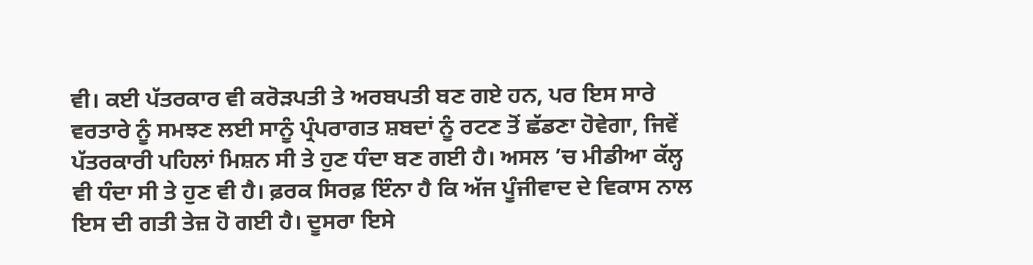ਵੀ। ਕਈ ਪੱਤਰਕਾਰ ਵੀ ਕਰੋੜਪਤੀ ਤੇ ਅਰਬਪਤੀ ਬਣ ਗਏ ਹਨ, ਪਰ ਇਸ ਸਾਰੇ ਵਰਤਾਰੇ ਨੂੰ ਸਮਝਣ ਲਈ ਸਾਨੂੰ ਪ੍ਰੰਪਰਾਗਤ ਸ਼ਬਦਾਂ ਨੂੰ ਰਟਣ ਤੋਂ ਛੱਡਣਾ ਹੋਵੇਗਾ, ਜਿਵੇਂ ਪੱਤਰਕਾਰੀ ਪਹਿਲਾਂ ਮਿਸ਼ਨ ਸੀ ਤੇ ਹੁਣ ਧੰਦਾ ਬਣ ਗਈ ਹੈ। ਅਸਲ ’ਚ ਮੀਡੀਆ ਕੱਲ੍ਹ ਵੀ ਧੰਦਾ ਸੀ ਤੇ ਹੁਣ ਵੀ ਹੈ। ਫ਼ਰਕ ਸਿਰਫ਼ ਇੰਨਾ ਹੈ ਕਿ ਅੱਜ ਪੂੰਜੀਵਾਦ ਦੇ ਵਿਕਾਸ ਨਾਲ ਇਸ ਦੀ ਗਤੀ ਤੇਜ਼ ਹੋ ਗਈ ਹੈ। ਦੂਸਰਾ ਇਸੇ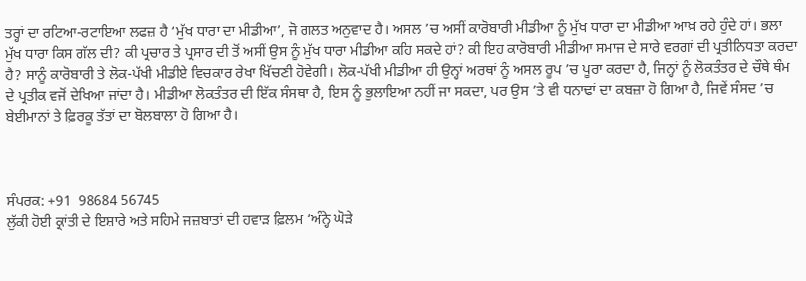ਤਰ੍ਹਾਂ ਦਾ ਰਟਿਆ-ਰਟਾਇਆ ਲਫਜ਼ ਹੈ ‘ਮੁੱਖ ਧਾਰਾ ਦਾ ਮੀਡੀਆ’, ਜੋ ਗਲਤ ਅਨੁਵਾਦ ਹੈ। ਅਸਲ ’ਚ ਅਸੀਂ ਕਾਰੋਬਾਰੀ ਮੀਡੀਆ ਨੂੰ ਮੁੱਖ ਧਾਰਾ ਦਾ ਮੀਡੀਆ ਆਖ਼ ਰਹੇ ਹੁੰਦੇ ਹਾਂ। ਭਲਾ ਮੁੱਖ ਧਾਰਾ ਕਿਸ ਗੱਲ ਦੀ? ਕੀ ਪ੍ਰਚਾਰ ਤੇ ਪ੍ਰਸਾਰ ਦੀ ਤੋਂ ਅਸੀਂ ਉਸ ਨੂੰ ਮੁੱਖ ਧਾਰਾ ਮੀਡੀਆ ਕਹਿ ਸਕਦੇ ਹਾਂ? ਕੀ ਇਹ ਕਾਰੋਬਾਰੀ ਮੀਡੀਆ ਸਮਾਜ ਦੇ ਸਾਰੇ ਵਰਗਾਂ ਦੀ ਪ੍ਰਤੀਨਿਧਤਾ ਕਰਦਾ ਹੈ? ਸਾਨੂੰ ਕਾਰੋਬਾਰੀ ਤੇ ਲੋਕ-ਪੱਖੀ ਮੀਡੀਏ ਵਿਚਕਾਰ ਰੇਖਾ ਖਿੱਚਣੀ ਹੋਵੇਗੀ। ਲੋਕ-ਪੱਖੀ ਮੀਡੀਆ ਹੀ ਉਨ੍ਹਾਂ ਅਰਥਾਂ ਨੂੰ ਅਸਲ ਰੂਪ ’ਚ ਪੂਰਾ ਕਰਦਾ ਹੈ, ਜਿਨ੍ਹਾਂ ਨੂੰ ਲੋਕਤੰਤਰ ਦੇ ਚੌਥੇ ਥੰਮ ਦੇ ਪ੍ਰਤੀਕ ਵਜੋਂ ਦੇਖਿਆ ਜਾਂਦਾ ਹੈ। ਮੀਡੀਆ ਲੋਕਤੰਤਰ ਦੀ ਇੱਕ ਸੰਸਥਾ ਹੈ, ਇਸ ਨੂੰ ਭੁਲਾਇਆ ਨਹੀਂ ਜਾ ਸਕਦਾ, ਪਰ ਉਸ ’ਤੇ ਵੀ ਧਨਾਢਾਂ ਦਾ ਕਬਜ਼ਾ ਹੋ ਗਿਆ ਹੈ, ਜਿਵੇਂ ਸੰਸਦ ’ਚ ਬੇਈਮਾਨਾਂ ਤੇ ਫ਼ਿਰਕੂ ਤੱਤਾਂ ਦਾ ਬੋਲਬਾਲਾ ਹੋ ਗਿਆ ਹੈ।



ਸੰਪਰਕ: +91  98684 56745
ਲੁੱਕੀ ਹੋਈ ਕ੍ਰਾਂਤੀ ਦੇ ਇਸ਼ਾਰੇ ਅਤੇ ਸਹਿਮੇ ਜਜ਼ਬਾਤਾਂ ਦੀ ਹਵਾੜ ਫ਼ਿਲਮ ‘ਅੰਨ੍ਹੇ ਘੋੜੇ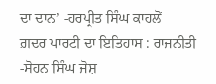ਦਾ ਦਾਨ’ -ਹਰਪ੍ਰੀਤ ਸਿੰਘ ਕਾਹਲੋਂ
ਗ਼ਦਰ ਪਾਰਟੀ ਦਾ ਇਤਿਹਾਸ : ਰਾਜਨੀਤੀ -ਸੋਹਨ ਸਿੰਘ ਜੋਸ਼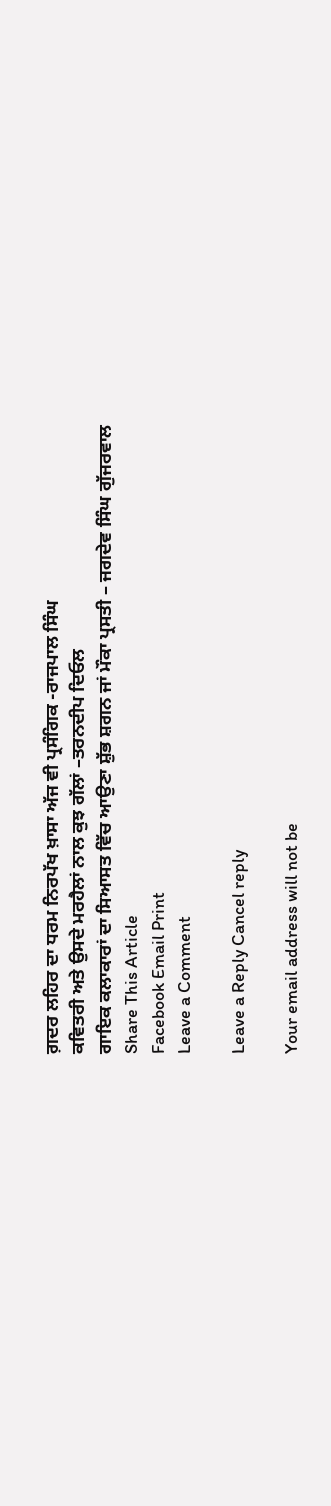ਗ਼ਦਰ ਲਹਿਰ ਦਾ ਧਰਮ ਨਿਰਪੱਖ ਖ਼ਾਸਾ ਅੱਜ ਵੀ ਪ੍ਰਸੰਗਿਕ -ਰਾਜਪਾਲ ਸਿੰਘ
ਕਵਿਤਰੀ ਅਤੇ ਉਸਦੇ ਮਰਹੈਲਾਂ ਨਾਲ ਕੁਝ ਗੱਲਾਂ –ਤਰਨਦੀਪ ਦਿਓਲ
ਗਾਇਕ ਕਲਾਕਾਰਾਂ ਦਾ ਸਿਆਸਤ ਵਿੱਚ ਆਉਣਾ ਸ਼ੁੱਭ ਸ਼ਗਨ ਜਾਂ ਮੌਕਾ ਪ੍ਰਸਤੀ – ਜਗਦੇਵ ਸਿੰਘ ਗੁੱਜਰਵਾਲ
Share This Article
Facebook Email Print
Leave a Comment

Leave a Reply Cancel reply

Your email address will not be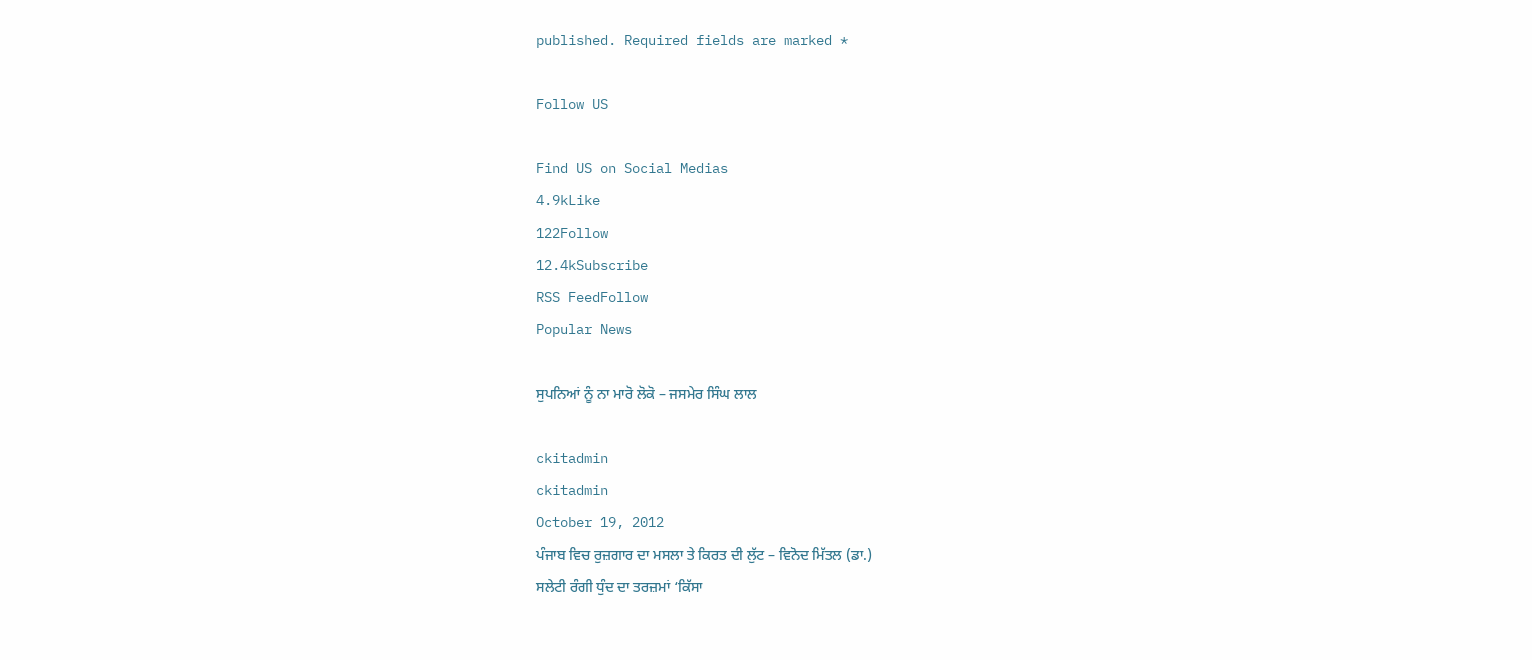published. Required fields are marked *

Follow US

Find US on Social Medias
4.9kLike
122Follow
12.4kSubscribe
RSS FeedFollow
Popular News

ਸੁਪਨਿਆਂ ਨੂੰ ਨਾ ਮਾਰੋ ਲੋਕੋ – ਜਸਮੇਰ ਸਿੰਘ ਲਾਲ

ckitadmin
ckitadmin
October 19, 2012
ਪੰਜਾਬ ਵਿਚ ਰੁਜ਼ਗਾਰ ਦਾ ਮਸਲਾ ਤੇ ਕਿਰਤ ਦੀ ਲੁੱਟ – ਵਿਨੋਦ ਮਿੱਤਲ (ਡਾ.)
ਸਲੇਟੀ ਰੰਗੀ ਧੁੰਦ ਦਾ ਤਰਜ਼ਮਾਂ ‘ਕਿੱਸਾ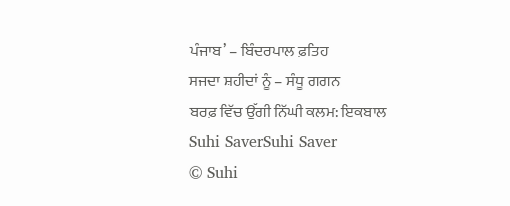ਪੰਜਾਬ’ – ਬਿੰਦਰਪਾਲ ਫ਼ਤਿਹ
ਸਜਦਾ ਸ਼ਹੀਦਾਂ ਨੂੰ – ਸੰਧੂ ਗਗਨ
ਬਰਫ਼ ਵਿੱਚ ਉੱਗੀ ਨਿੱਘੀ ਕਲਮ: ਇਕਬਾਲ
Suhi SaverSuhi Saver
© Suhi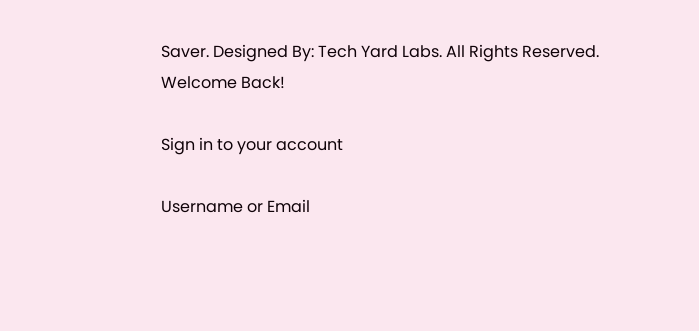Saver. Designed By: Tech Yard Labs. All Rights Reserved.
Welcome Back!

Sign in to your account

Username or Email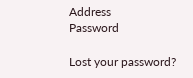Address
Password

Lost your password?